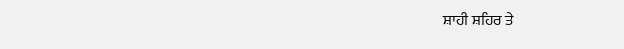ਸ਼ਾਹੀ ਸ਼ਹਿਰ ਤੇ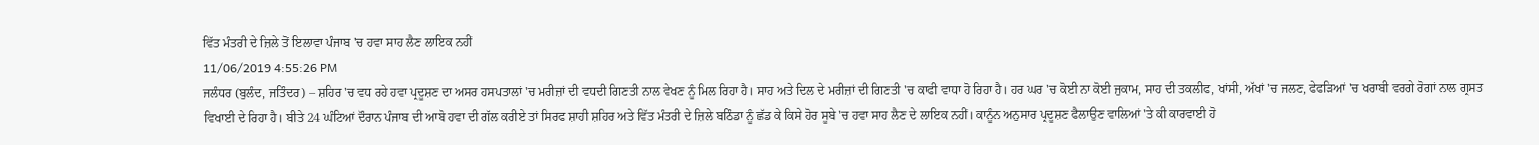ਵਿੱਤ ਮੰਤਰੀ ਦੇ ਜ਼ਿਲੇ ਤੋਂ ਇਲਾਵਾ ਪੰਜਾਬ 'ਚ ਹਵਾ ਸਾਹ ਲੈਣ ਲਾਇਕ ਨਹੀਂ
11/06/2019 4:55:26 PM
ਜਲੰਧਰ (ਬੁਲੰਦ, ਜਤਿੰਦਰ) – ਸ਼ਹਿਰ 'ਚ ਵਧ ਰਹੇ ਹਵਾ ਪ੍ਰਦੂਸ਼ਣ ਦਾ ਅਸਰ ਹਸਪਤਾਲਾਂ 'ਚ ਮਰੀਜ਼ਾਂ ਦੀ ਵਧਦੀ ਗਿਣਤੀ ਨਾਲ ਵੇਖਣ ਨੂੰ ਮਿਲ ਰਿਹਾ ਹੈ। ਸਾਹ ਅਤੇ ਦਿਲ ਦੇ ਮਰੀਜ਼ਾਂ ਦੀ ਗਿਣਤੀ 'ਚ ਕਾਫੀ ਵਾਧਾ ਹੋ ਰਿਹਾ ਹੈ। ਹਰ ਘਰ 'ਚ ਕੋਈ ਨਾ ਕੋਈ ਜੁਕਾਮ, ਸਾਹ ਦੀ ਤਕਲੀਫ, ਖਾਂਸੀ, ਅੱਖਾਂ 'ਚ ਜਲਣ, ਫੇਫੜਿਆਂ 'ਚ ਖਰਾਬੀ ਵਰਗੇ ਰੋਗਾਂ ਨਾਲ ਗ੍ਰਸਤ ਵਿਖਾਈ ਦੇ ਰਿਹਾ ਹੈ। ਬੀਤੇ 24 ਘੰਟਿਆਂ ਦੌਰਾਨ ਪੰਜਾਬ ਦੀ ਆਬੋ ਹਵਾ ਦੀ ਗੱਲ ਕਰੀਏ ਤਾਂ ਸਿਰਫ ਸ਼ਾਹੀ ਸ਼ਹਿਰ ਅਤੇ ਵਿੱਤ ਮੰਤਰੀ ਦੇ ਜ਼ਿਲੇ ਬਠਿੰਡਾ ਨੂੰ ਛੱਡ ਕੇ ਕਿਸੇ ਹੋਰ ਸੂਬੇ 'ਚ ਹਵਾ ਸਾਹ ਲੈਣ ਦੇ ਲਾਇਕ ਨਹੀਂ। ਕਾਨੂੰਨ ਅਨੁਸਾਰ ਪ੍ਰਦੂਸ਼ਣ ਫੈਲਾਉਣ ਵਾਲਿਆਂ 'ਤੇ ਕੀ ਕਾਰਵਾਈ ਹੋ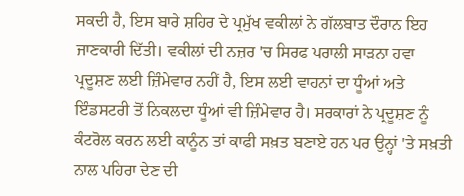ਸਕਦੀ ਹੈ, ਇਸ ਬਾਰੇ ਸ਼ਹਿਰ ਦੇ ਪ੍ਰਮੁੱਖ ਵਕੀਲਾਂ ਨੇ ਗੱਲਬਾਤ ਦੌਰਾਨ ਇਹ ਜਾਣਕਾਰੀ ਦਿੱਤੀ। ਵਕੀਲਾਂ ਦੀ ਨਜ਼ਰ 'ਚ ਸਿਰਫ ਪਰਾਲੀ ਸਾੜਨਾ ਹਵਾ ਪ੍ਰਦੂਸ਼ਣ ਲਈ ਜ਼ਿੰਮੇਵਾਰ ਨਹੀਂ ਹੈ, ਇਸ ਲਈ ਵਾਹਨਾਂ ਦਾ ਧੂੰਆਂ ਅਤੇ ਇੰਡਸਟਰੀ ਤੋਂ ਨਿਕਲਦਾ ਧੂੰਆਂ ਵੀ ਜ਼ਿੰਮੇਵਾਰ ਹੈ। ਸਰਕਾਰਾਂ ਨੇ ਪ੍ਰਦੂਸ਼ਣ ਨੂੰ ਕੰਟਰੋਲ ਕਰਨ ਲਈ ਕਾਨੂੰਨ ਤਾਂ ਕਾਫੀ ਸਖ਼ਤ ਬਣਾਏ ਹਨ ਪਰ ਉਨ੍ਹਾਂ 'ਤੇ ਸਖ਼ਤੀ ਨਾਲ ਪਹਿਰਾ ਦੇਣ ਦੀ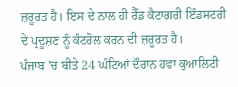ਜ਼ਰੂਰਤ ਹੈ। ਇਸ ਦੇ ਨਾਲ ਹੀ ਰੈੱਡ ਕੈਟਾਗਰੀ ਇੰਡਸਟਰੀ ਦੇ ਪ੍ਰਦੂਸ਼ਣ ਨੂੰ ਕੰਟਰੋਲ ਕਰਨ ਦੀ ਜ਼ਰੂਰਤ ਹੈ।
ਪੰਜਾਬ 'ਚ ਬੀਤੇ 24 ਘੰਟਿਆਂ ਦੌਰਾਨ ਹਵਾ ਕੁਆਲਿਟੀ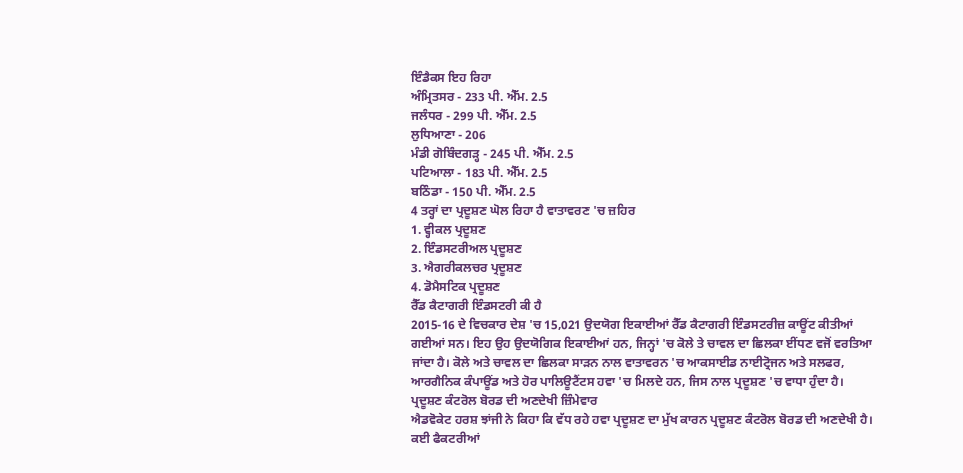ਇੰਡੈਕਸ ਇਹ ਰਿਹਾ
ਅੰਮ੍ਰਿਤਸਰ - 233 ਪੀ. ਐੱਮ. 2.5
ਜਲੰਧਰ - 299 ਪੀ. ਐੱਮ. 2.5
ਲੁਧਿਆਣਾ - 206
ਮੰਡੀ ਗੋਬਿੰਦਗੜ੍ਹ - 245 ਪੀ. ਐੱਮ. 2.5
ਪਟਿਆਲਾ - 183 ਪੀ. ਐੱਮ. 2.5
ਬਠਿੰਡਾ - 150 ਪੀ. ਐੱਮ. 2.5
4 ਤਰ੍ਹਾਂ ਦਾ ਪ੍ਰਦੂਸ਼ਣ ਘੋਲ ਰਿਹਾ ਹੈ ਵਾਤਾਵਰਣ 'ਚ ਜ਼ਹਿਰ
1. ਵ੍ਹੀਕਲ ਪ੍ਰਦੂਸ਼ਣ
2. ਇੰਡਸਟਰੀਅਲ ਪ੍ਰਦੂਸ਼ਣ
3. ਐਗਰੀਕਲਚਰ ਪ੍ਰਦੂਸ਼ਣ
4. ਡੋਮੈਸਟਿਕ ਪ੍ਰਦੂਸ਼ਣ
ਰੈੱਡ ਕੈਟਾਗਰੀ ਇੰਡਸਟਰੀ ਕੀ ਹੈ
2015-16 ਦੇ ਵਿਚਕਾਰ ਦੇਸ਼ 'ਚ 15,021 ਉਦਯੋਗ ਇਕਾਈਆਂ ਰੈੱਡ ਕੈਟਾਗਰੀ ਇੰਡਸਟਰੀਜ਼ ਕਾਊਂਟ ਕੀਤੀਆਂ ਗਈਆਂ ਸਨ। ਇਹ ਉਹ ਉਦਯੋਗਿਕ ਇਕਾਈਆਂ ਹਨ, ਜਿਨ੍ਹਾਂ 'ਚ ਕੋਲੇ ਤੇ ਚਾਵਲ ਦਾ ਛਿਲਕਾ ਈਂਧਣ ਵਜੋਂ ਵਰਤਿਆ ਜਾਂਦਾ ਹੈ। ਕੋਲੇ ਅਤੇ ਚਾਵਲ ਦਾ ਛਿਲਕਾ ਸਾੜਨ ਨਾਲ ਵਾਤਾਵਰਨ 'ਚ ਆਕਸਾਈਡ ਨਾਈਟ੍ਰੋਜਨ ਅਤੇ ਸਲਫਰ, ਆਰਗੈਨਿਕ ਕੰਪਾਊਂਡ ਅਤੇ ਹੋਰ ਪਾਲਿਊਟੈਂਟਸ ਹਵਾ 'ਚ ਮਿਲਦੇ ਹਨ, ਜਿਸ ਨਾਲ ਪ੍ਰਦੂਸ਼ਣ 'ਚ ਵਾਧਾ ਹੁੰਦਾ ਹੈ।
ਪ੍ਰਦੂਸ਼ਣ ਕੰਟਰੋਲ ਬੋਰਡ ਦੀ ਅਣਦੇਖੀ ਜ਼ਿੰਮੇਵਾਰ
ਐਡਵੋਕੇਟ ਹਰਸ਼ ਝਾਂਜੀ ਨੇ ਕਿਹਾ ਕਿ ਵੱਧ ਰਹੇ ਹਵਾ ਪ੍ਰਦੂਸ਼ਣ ਦਾ ਮੁੱਖ ਕਾਰਨ ਪ੍ਰਦੂਸ਼ਣ ਕੰਟਰੋਲ ਬੋਰਡ ਦੀ ਅਣਦੇਖੀ ਹੈ। ਕਈ ਫੈਕਟਰੀਆਂ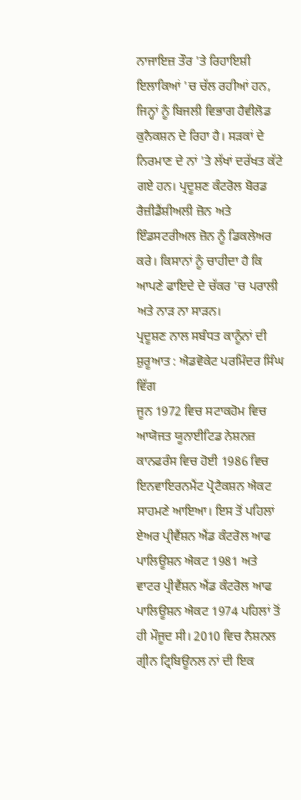ਨਾਜਾਇਜ਼ ਤੌਰ 'ਤੇ ਰਿਹਾਇਸ਼ੀ ਇਲਾਕਿਆਂ 'ਚ ਚੱਲ ਰਹੀਆਂ ਹਨ, ਜਿਨ੍ਹਾਂ ਨੂੰ ਬਿਜਲੀ ਵਿਭਾਗ ਹੈਵੀਲੋਡ ਕੁਨੈਕਸ਼ਨ ਦੇ ਰਿਹਾ ਹੈ। ਸੜਕਾਂ ਦੇ ਨਿਰਮਾਣ ਦੇ ਨਾਂ 'ਤੇ ਲੱਖਾਂ ਦਰੱਖਤ ਕੱਟੇ ਗਏ ਹਨ। ਪ੍ਰਦੂਸ਼ਣ ਕੰਟਰੋਲ ਬੋਰਡ ਰੈਜ਼ੀਡੈਂਸ਼ੀਅਲੀ ਜ਼ੋਨ ਅਤੇ ਇੰਡਸਟਰੀਅਲ ਜ਼ੋਨ ਨੂੰ ਡਿਕਲੇਅਰ ਕਰੇ। ਕਿਸਾਨਾਂ ਨੂੰ ਚਾਹੀਦਾ ਹੈ ਕਿ ਆਪਣੇ ਫਾਇਦੇ ਦੇ ਚੱਕਰ 'ਚ ਪਰਾਲੀ ਅਤੇ ਨਾੜ ਨਾ ਸਾੜਨ।
ਪ੍ਰਦੂਸ਼ਣ ਨਾਲ ਸਬੰਧਤ ਕਾਨੂੰਨਾਂ ਦੀ ਸ਼ੁਰੂਆਤ : ਐਡਵੋਕੇਟ ਪਰਮਿੰਦਰ ਸਿੰਘ ਵਿੱਗ
ਜੂਨ 1972 ਵਿਚ ਸਟਾਕਹੋਮ ਵਿਚ ਆਯੋਜਤ ਯੂਨਾਈਟਿਡ ਨੇਸ਼ਨਜ਼ ਕਾਨਫਰੰਸ ਵਿਚ ਹੋਈ 1986 ਵਿਚ ਇਨਵਾਇਰਨਮੈਂਟ ਪ੍ਰੋਟੈਕਸ਼ਨ ਐਕਟ ਸਾਹਮਣੇ ਆਇਆ। ਇਸ ਤੋਂ ਪਹਿਲਾਂ ਏਅਰ ਪ੍ਰੀਵੈਂਸ਼ਨ ਐਂਡ ਕੰਟਰੋਲ ਆਫ ਪਾਲਿਊਸ਼ਨ ਐਕਟ 1981 ਅਤੇ ਵਾਟਰ ਪ੍ਰੀਵੈਂਸ਼ਨ ਐਂਡ ਕੰਟਰੋਲ ਆਫ ਪਾਲਿਊਸ਼ਨ ਐਕਟ 1974 ਪਹਿਲਾਂ ਤੋਂ ਹੀ ਮੌਜੂਦ ਸੀ। 2010 ਵਿਚ ਨੈਸ਼ਨਲ ਗ੍ਰੀਨ ਟ੍ਰਿਬਿਊਨਲ ਨਾਂ ਦੀ ਇਕ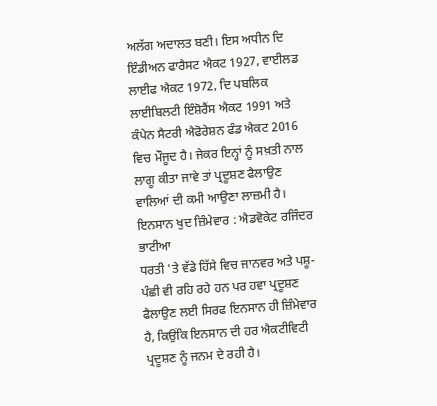ਅਲੱਗ ਅਦਾਲਤ ਬਣੀ। ਇਸ ਅਧੀਨ ਦਿ ਇੰਡੀਅਨ ਫਾਰੈਸਟ ਐਕਟ 1927, ਵਾਈਲਡ ਲਾਈਫ ਐਕਟ 1972, ਦਿ ਪਬਲਿਕ ਲਾਈਬਿਲਟੀ ਇੰਸ਼ੋਰੈਂਸ ਐਕਟ 1991 ਅਤੇ ਕੰਪੇਨ ਸੈਟਰੀ ਐਫੋਰੇਸ਼ਨ ਫੰਡ ਐਕਟ 2016 ਵਿਚ ਮੌਜੂਦ ਹੈ। ਜੇਕਰ ਇਨ੍ਹਾਂ ਨੂੰ ਸਖ਼ਤੀ ਨਾਲ ਲਾਗੂ ਕੀਤਾ ਜਾਵੇ ਤਾਂ ਪ੍ਰਦੂਸ਼ਣ ਫੈਲਾਉਣ ਵਾਲਿਆਂ ਦੀ ਕਮੀ ਆਉਣਾ ਲਾਜ਼ਮੀ ਹੈ।
ਇਨਸਾਨ ਖੁਦ ਜ਼ਿੰਮੇਵਾਰ : ਐਡਵੋਕੇਟ ਰਜਿੰਦਰ ਭਾਟੀਆ
ਧਰਤੀ 'ਤੇ ਵੱਡੇ ਹਿੱਸੇ ਵਿਚ ਜਾਨਵਰ ਅਤੇ ਪਸ਼ੂ-ਪੰਛੀ ਵੀ ਰਹਿ ਰਹੇ ਹਨ ਪਰ ਹਵਾ ਪ੍ਰਦੂਸ਼ਣ ਫੈਲਾਉਣ ਲਈ ਸਿਰਫ ਇਨਸਾਨ ਹੀ ਜ਼ਿੰਮੇਵਾਰ ਹੈ, ਕਿਉਂਕਿ ਇਨਸਾਨ ਦੀ ਹਰ ਐਕਟੀਵਿਟੀ ਪ੍ਰਦੂਸ਼ਣ ਨੂੰ ਜਨਮ ਦੇ ਰਹੀ ਹੈ।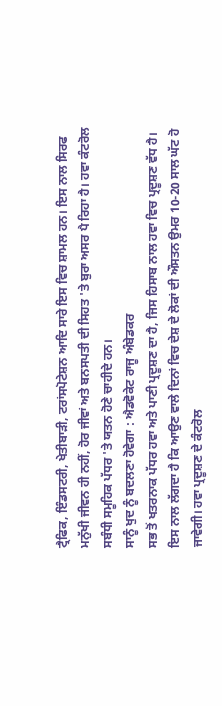ਟ੍ਰੈਫਿਕ, ਇੰਡਸਟਰੀ, ਖੇਤੀਬਾੜੀ, ਟਰਾਂਸਪੋਟੇਸ਼ਨ ਆਦਿ ਸਾਰੇ ਇਸ ਵਿਚ ਸ਼ਾਮਲ ਹਨ। ਇਸ ਨਾਲ ਸਿਰਫ ਮਨੁੱਖੀ ਜੀਵਨ ਹੀ ਨਹੀਂ, ਹੋਰ ਜੀਵਾਂ ਅਤੇ ਬਨਸਪਤੀ ਦੀ ਸਿਹਤ 'ਤੇ ਬੁਰਾ ਅਸਰ ਪੈ ਰਿਹਾ ਹੈ। ਹਵਾ ਕੰਟਰੋਲ ਸਬੰਧੀ ਸਮੂਹਿਕ ਪੱਧਰ 'ਤੇ ਯਤਨ ਹੋਣੇ ਚਾਹੀਦੇ ਹਨ।
ਸਾਨੂੰ ਖੁਦ ਨੂੰ ਬਦਲਣਾ ਹੋਵੇਗਾ : ਐਡਵੋਕੇਟ ਰਾਜੂ ਅੰਬੇਡਕਰ
ਸਭ ਤੋਂ ਖਤਰਨਾਕ ਪੱਧਰ ਹਵਾ ਅਤੇ ਪਾਣੀ ਪ੍ਰਦੂਸ਼ਣ ਦਾ ਹੈ, ਜਿਸ ਹਿਸਾਬ ਨਾਲ ਹਵਾ ਵਿਚ ਪ੍ਰਦੂਸ਼ਣ ਵੱਧ ਹੈ। ਇਸ ਨਾਲ ਲੱਗਦਾ ਹੈ ਕਿ ਆਉਣ ਵਾਲੇ ਦਿਨਾਂ ਵਿਚ ਦੇਸ਼ ਦੇ ਲੋਕਾਂ ਦੀ ਔਸਤਨ ਉਮਰ 10-20 ਸਾਲ ਘੱਟ ਹੋ ਜਾਵੇਗੀ। ਹਵਾ ਪ੍ਰਦੂਸ਼ਣ ਦੇ ਕੰਟਰੋਲ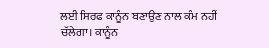ਲਈ ਸਿਰਫ ਕਾਨੂੰਨ ਬਣਾਉਣ ਨਾਲ ਕੰਮ ਨਹੀਂ ਚੱਲੇਗਾ। ਕਾਨੂੰਨ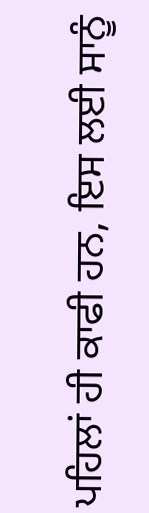ਪਹਿਲਾਂ ਹੀ ਕਾਫੀ ਹਨ, ਇਸ ਲਈ ਸਾਨੂੰ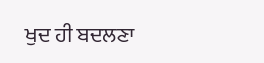ਖੁਦ ਹੀ ਬਦਲਣਾ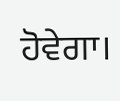ਹੋਵੇਗਾ।